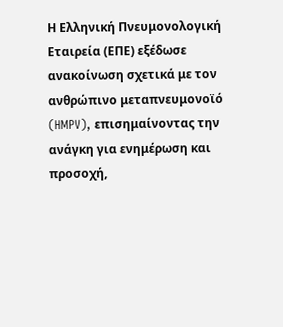Η Ελληνική Πνευμονολογική Εταιρεία (ΕΠΕ) εξέδωσε ανακοίνωση σχετικά με τον ανθρώπινο μεταπνευμονοϊό (HMPV), επισημαίνοντας την ανάγκη για ενημέρωση και προσοχή,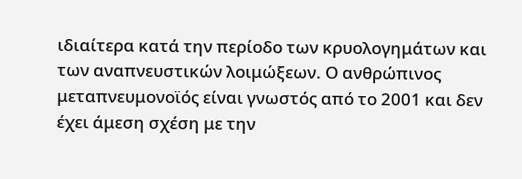ιδιαίτερα κατά την περίοδο των κρυολογημάτων και των αναπνευστικών λοιμώξεων. Ο ανθρώπινος μεταπνευμονοϊός είναι γνωστός από το 2001 και δεν έχει άμεση σχέση με την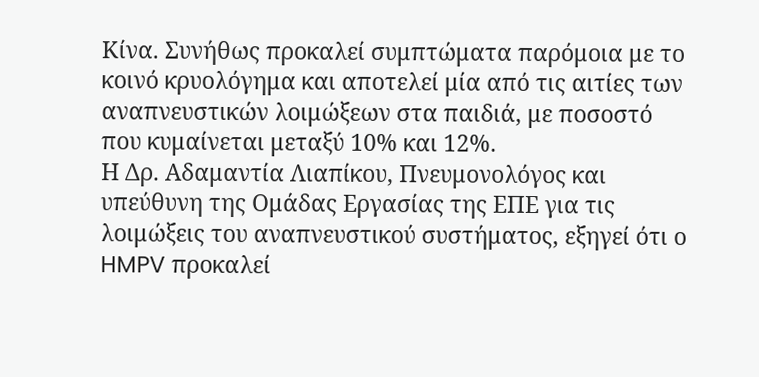Κίνα. Συνήθως προκαλεί συμπτώματα παρόμοια με το κοινό κρυολόγημα και αποτελεί μία από τις αιτίες των αναπνευστικών λοιμώξεων στα παιδιά, με ποσοστό που κυμαίνεται μεταξύ 10% και 12%.
Η Δρ. Αδαμαντία Λιαπίκου, Πνευμονολόγος και υπεύθυνη της Ομάδας Εργασίας της ΕΠΕ για τις λοιμώξεις του αναπνευστικού συστήματος, εξηγεί ότι ο HMPV προκαλεί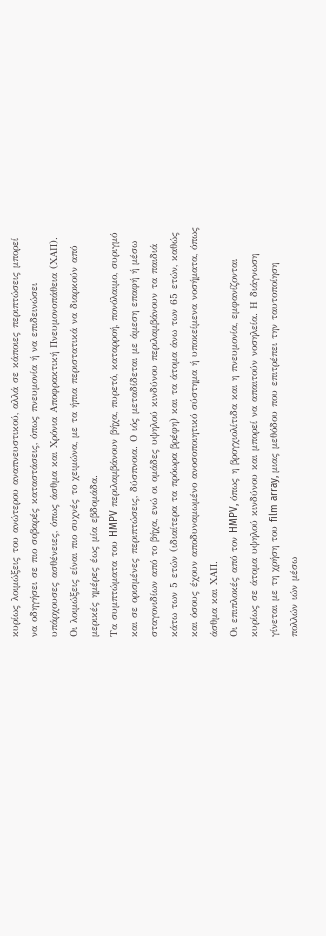κυρίως λοιμώξεις του ανώτερου αναπνευστικού, αλλά σε κάποιες περιπτώσεις μπορεί να οδηγήσει σε πιο σοβαρές καταστάσεις, όπως πνευμονία ή να επιδεινώσει υπάρχουσες ασθένειες, όπως άσθμα και Χρόνια Αποφρακτική Πνευμονοπάθεια (ΧΑΠ). Οι λοιμώξεις είναι πιο συχνές το χειμώνα, με τα ήπια περιστατικά να διαρκούν από μερικές ημέρες έως μία εβδομάδα.
Τα συμπτώματα του HMPV περιλαμβάνουν βήχα, πυρετό, καταρροή, πονόλαιμο, συριγμό και σε ορισμένες περιπτώσεις, δύσπνοια. Ο ιός μεταδίδεται με άμεση επαφή ή μέσω σταγονιδίων από το βήχα, ενώ οι ομάδες υψηλού κινδύνου περιλαμβάνουν τα παιδιά κάτω των 5 ετών (ιδιαίτερα τα πρόωρα βρέφη) και τα άτομα άνω των 65 ετών, καθώς και όσους έχουν αποδυναμωμένο ανοσοποιητικό σύστημα ή υποκείμενα νοσήματα, όπως άσθμα και ΧΑΠ.
Οι επιπλοκές από τον HMPV, όπως η βρογχιολίτιδα και η πνευμονία, εμφανίζονται κυρίως σε άτομα υψηλού κινδύνου και μπορεί να απαιτούν νοσηλεία. Η διάγνωση γίνεται με τη χρήση του film array, μιας μεθόδου που επιτρέπει την ταυτοποίηση πολλών ιών μέσω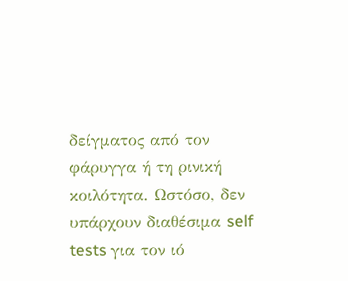δείγματος από τον φάρυγγα ή τη ρινική κοιλότητα. Ωστόσο, δεν υπάρχουν διαθέσιμα self tests για τον ιό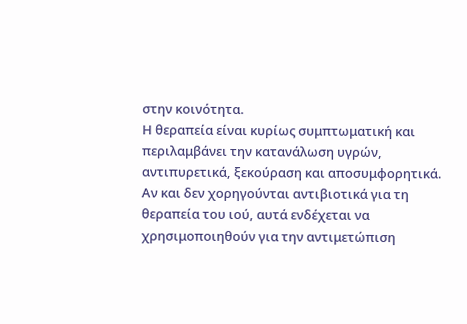στην κοινότητα.
Η θεραπεία είναι κυρίως συμπτωματική και περιλαμβάνει την κατανάλωση υγρών, αντιπυρετικά, ξεκούραση και αποσυμφορητικά. Αν και δεν χορηγούνται αντιβιοτικά για τη θεραπεία του ιού, αυτά ενδέχεται να χρησιμοποιηθούν για την αντιμετώπιση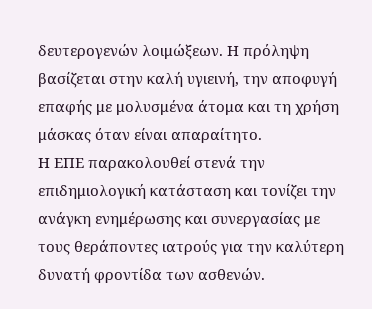δευτερογενών λοιμώξεων. Η πρόληψη βασίζεται στην καλή υγιεινή, την αποφυγή επαφής με μολυσμένα άτομα και τη χρήση μάσκας όταν είναι απαραίτητο.
Η ΕΠΕ παρακολουθεί στενά την επιδημιολογική κατάσταση και τονίζει την ανάγκη ενημέρωσης και συνεργασίας με τους θεράποντες ιατρούς για την καλύτερη δυνατή φροντίδα των ασθενών.